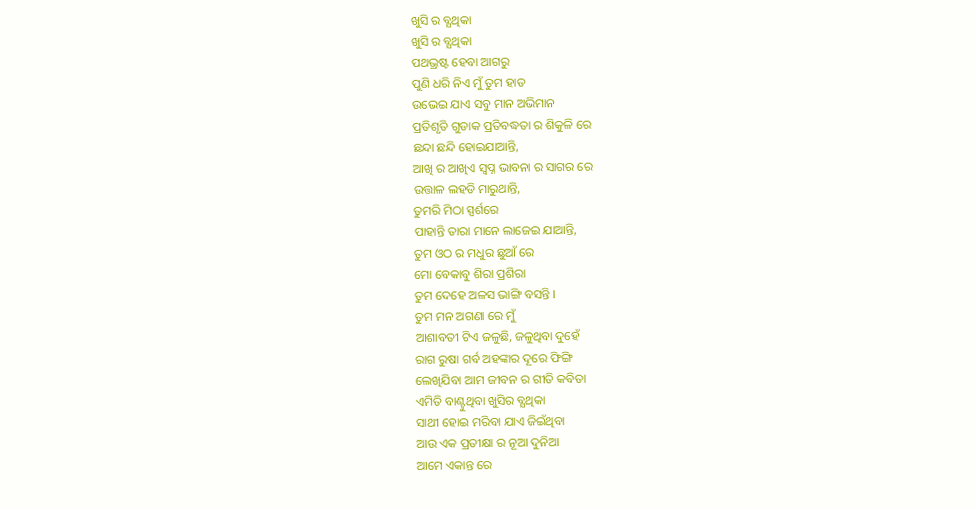ଖୁସି ର ବ୍ଯଥିକା
ଖୁସି ର ବ୍ଯଥିକା
ପଥଭ୍ରଷ୍ଟ ହେବା ଆଗରୁ
ପୁଣି ଧରି ନିଏ ମୁଁ ତୁମ ହାତ
ଉଭେଇ ଯାଏ ସବୁ ମାନ ଅଭିମାନ
ପ୍ରତିଶୃତି ଗୁଡାକ ପ୍ରତିବଦ୍ଧତା ର ଶିକୁଳି ରେ
ଛନ୍ଦା ଛନ୍ଦି ହୋଇଯାଆନ୍ତି,
ଆଖି ର ଆଖିଏ ସ୍ବପ୍ନ ଭାବନା ର ସାଗର ରେ
ଉତ୍ତାଳ ଲହଡି ମାରୁଥାନ୍ତି,
ତୁମରି ମିଠା ସ୍ପର୍ଶରେ
ପାହାନ୍ତି ତାରା ମାନେ ଲାଜେଇ ଯାଆନ୍ତି,
ତୁମ ଓଠ ର ମଧୁର ଛୁଆଁ ରେ
ମୋ ବେକାବୁ ଶିରା ପ୍ରଶିରା
ତୁମ ଦେହେ ଅଳସ ଭାଙ୍ଗି ବସନ୍ତି ।
ତୁମ ମନ ଅଗଣା ରେ ମୁଁ
ଆଶାବତୀ ଟିଏ ଜଳୁଛି, ଜଳୁଥିବା ଦୁହେଁ
ରାଗ ରୁଷା ଗର୍ବ ଅହଙ୍କାର ଦୂରେ ଫିଙ୍ଗି
ଲେଖିଯିବା ଆମ ଜୀବନ ର ଗୀତି କବିତା
ଏମିତି ବାଣ୍ଟୁଥିବା ଖୁସିର ବ୍ଯଥିକା
ସାଥୀ ହୋଇ ମରିବା ଯାଏ ଜିଇଁଥିବା
ଆଉ ଏକ ପ୍ରତୀକ୍ଷା ର ନୂଆ ଦୁନିଆ
ଆମେ ଏକାନ୍ତ ରେ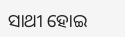ସାଥୀ ହୋଇ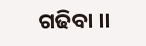ଗଢିବା ।।